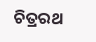ଚିତ୍ରରଥ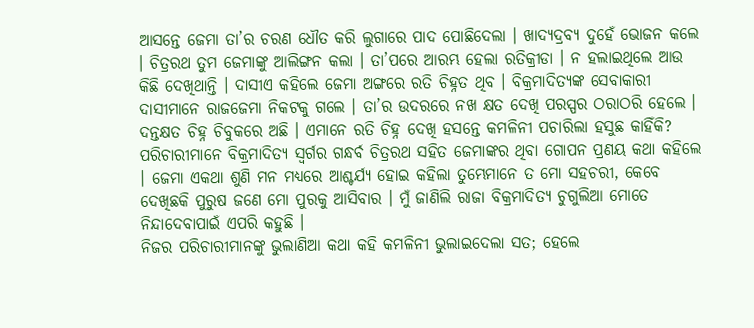ଆସନ୍ତେ ଜେମା ତା’ର ଚରଣ ଧୌତ କରି ଲୁଗାରେ ପାଦ ପୋଛିଦେଲା । ଖାଦ୍ୟଦ୍ରବ୍ୟ ଦୁହେଁ ଭୋଜନ କଲେ । ଚିତ୍ରରଥ ତୁମ ଜେମାଙ୍କୁ ଆଲିଙ୍ଗନ କଲା । ତା’ପରେ ଆରମ୍ଭ ହେଲା ରତିକ୍ରୀଡା । ନ ହଲାଇଥିଲେ ଆଉ କିଛି ଦେଖିଥାନ୍ତି । ଦାସୀଏ କହିଲେ ଜେମା ଅଙ୍ଗରେ ରତି ଚିହ୍ନତ ଥିବ । ବିକ୍ରମାଦିତ୍ୟଙ୍କ ସେବାକାରୀ ଦାସୀମାନେ ରାଜଜେମା ନିକଟକୁ ଗଲେ । ତା’ର ଉଦରରେ ନଖ କ୍ଷତ ଦେଖି ପରସ୍ପର ଠରାଠରି ହେଲେ । ଦନ୍ତକ୍ଷତ ଚିହ୍ନ ଚିବୁକରେ ଅଛି । ଏମାନେ ରତି ଚିହ୍ନ ଦେଖି ହସନ୍ତେ କମଳିନୀ ପଚାରିଲା ହସୁଛ କାହିଁକି? ପରିଚାରୀମାନେ ବିକ୍ରମାଦିତ୍ୟ ସ୍ୱର୍ଗର ଗନ୍ଧର୍ବ ଚିତ୍ରରଥ ସହିତ ଜେମାଙ୍କର ଥିବା ଗୋପନ ପ୍ରଣୟ କଥା କହିଲେ । ଜେମା ଏକଥା ଶୁଣି ମନ ମଧ୍ୟରେ ଆଶ୍ଚର୍ଯ୍ୟ ହୋଇ କହିଲା ତୁମ୍ଭେମାନେ ତ ମୋ ସହଚରୀ, କେବେ ଦେଖିଛକି ପୁରୁଷ ଜଣେ ମୋ ପୁରକୁ ଆସିବାର । ମୁଁ ଜାଣିଲି ରାଜା ବିକ୍ରମାଦିତ୍ୟ ଚୁଗୁଲିଆ ମୋତେ ନିନ୍ଦାଦେବାପାଇଁ ଏପରି କହୁଛି ।
ନିଜର ପରିଚାରୀମାନଙ୍କୁ ଭୁଲାଣିଆ କଥା କହି କମଳିନୀ ଭୁଲାଇଦେଲା ସତ; ହେଲେ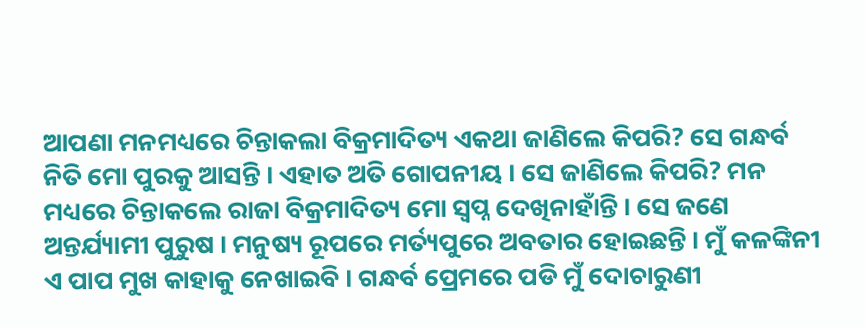ଆପଣା ମନମଧ୍ୟରେ ଚିନ୍ତାକଲା ବିକ୍ରମାଦିତ୍ୟ ଏକଥା ଜାଣିଲେ କିପରି? ସେ ଗନ୍ଧର୍ବ ନିତି ମୋ ପୁରକୁ ଆସନ୍ତି । ଏହାତ ଅତି ଗୋପନୀୟ । ସେ ଜାଣିଲେ କିପରି? ମନ ମଧ୍ୟରେ ଚିନ୍ତାକଲେ ରାଜା ବିକ୍ରମାଦିତ୍ୟ ମୋ ସ୍ୱପ୍ନ ଦେଖିନାହାଁନ୍ତି । ସେ ଜଣେ ଅନ୍ତର୍ଯ୍ୟାମୀ ପୁରୁଷ । ମନୁଷ୍ୟ ରୂପରେ ମର୍ତ୍ୟପୁରେ ଅବତାର ହୋଇଛନ୍ତି । ମୁଁ କଳଙ୍କିନୀ ଏ ପାପ ମୁଖ କାହାକୁ ନେଖାଇବି । ଗନ୍ଧର୍ବ ପ୍ରେମରେ ପଡି ମୁଁ ଦୋଚାରୁଣୀ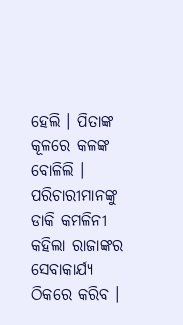ହେଲି । ପିତାଙ୍କ କୂଳରେ କଳଙ୍କ ବୋଳିଲି । ପରିଚାରୀମାନଙ୍କୁ ଡାକି କମଳିନୀ କହିଲା ରାଜାଙ୍କର ସେବାକାର୍ଯ୍ୟ ଠିକରେ କରିବ ।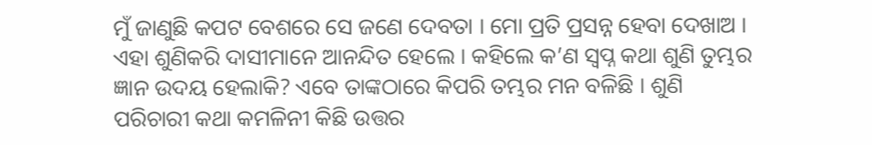ମୁଁ ଜାଣୁଛି କପଟ ବେଶରେ ସେ ଜଣେ ଦେବତା । ମୋ ପ୍ରତି ପ୍ରସନ୍ନ ହେବା ଦେଖାଅ । ଏହା ଶୁଣିକରି ଦାସୀମାନେ ଆନନ୍ଦିତ ହେଲେ । କହିଲେ କ’ଣ ସ୍ୱପ୍ନ କଥା ଶୁଣି ତୁମ୍ଭର ଜ୍ଞାନ ଉଦୟ ହେଲାକି? ଏବେ ତାଙ୍କଠାରେ କିପରି ତମ୍ଭର ମନ ବଳିଛି । ଶୁଣି ପରିଚାରୀ କଥା କମଳିନୀ କିଛି ଉତ୍ତର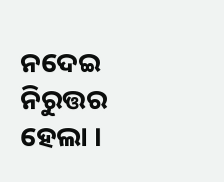ନଦେଇ ନିରୁତ୍ତର ହେଲା ।